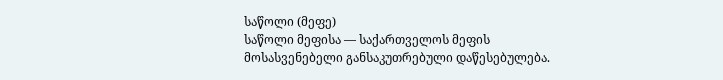საწოლი (მეფე)
საწოლი მეფისა — საქართველოს მეფის მოსასვენებელი განსაკუთრებული დაწესებულება.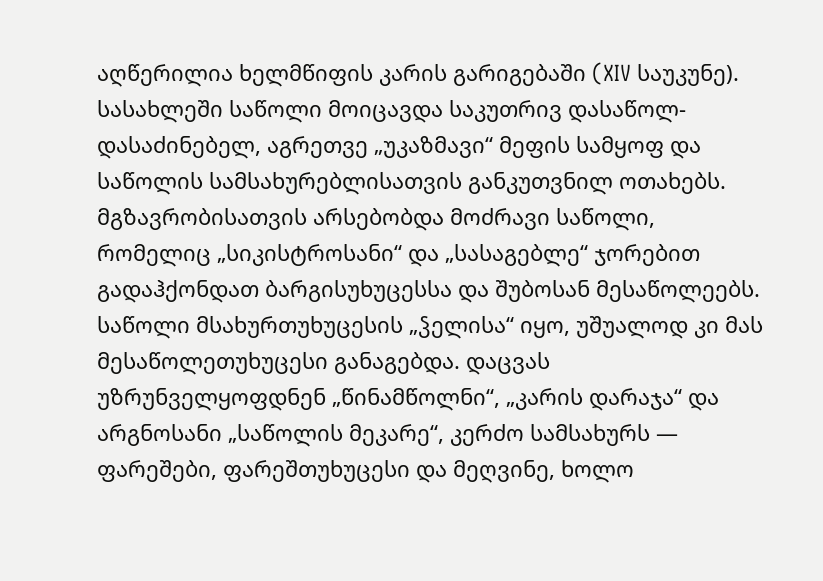აღწერილია ხელმწიფის კარის გარიგებაში (XIV საუკუნე). სასახლეში საწოლი მოიცავდა საკუთრივ დასაწოლ-დასაძინებელ, აგრეთვე „უკაზმავი“ მეფის სამყოფ და საწოლის სამსახურებლისათვის განკუთვნილ ოთახებს. მგზავრობისათვის არსებობდა მოძრავი საწოლი, რომელიც „სიკისტროსანი“ და „სასაგებლე“ ჯორებით გადაჰქონდათ ბარგისუხუცესსა და შუბოსან მესაწოლეებს. საწოლი მსახურთუხუცესის „ჴელისა“ იყო, უშუალოდ კი მას მესაწოლეთუხუცესი განაგებდა. დაცვას უზრუნველყოფდნენ „წინამწოლნი“, „კარის დარაჯა“ და არგნოსანი „საწოლის მეკარე“, კერძო სამსახურს — ფარეშები, ფარეშთუხუცესი და მეღვინე, ხოლო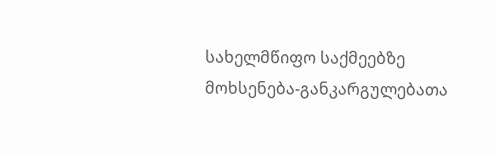სახელმწიფო საქმეებზე მოხსენება-განკარგულებათა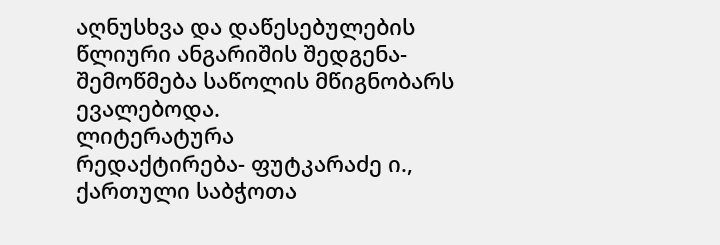აღნუსხვა და დაწესებულების წლიური ანგარიშის შედგენა-შემოწმება საწოლის მწიგნობარს ევალებოდა.
ლიტერატურა
რედაქტირება- ფუტკარაძე ი., ქართული საბჭოთა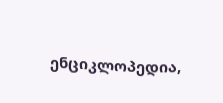ენციკლოპედია,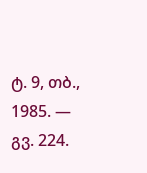ტ. 9, თბ., 1985. — გვ. 224.